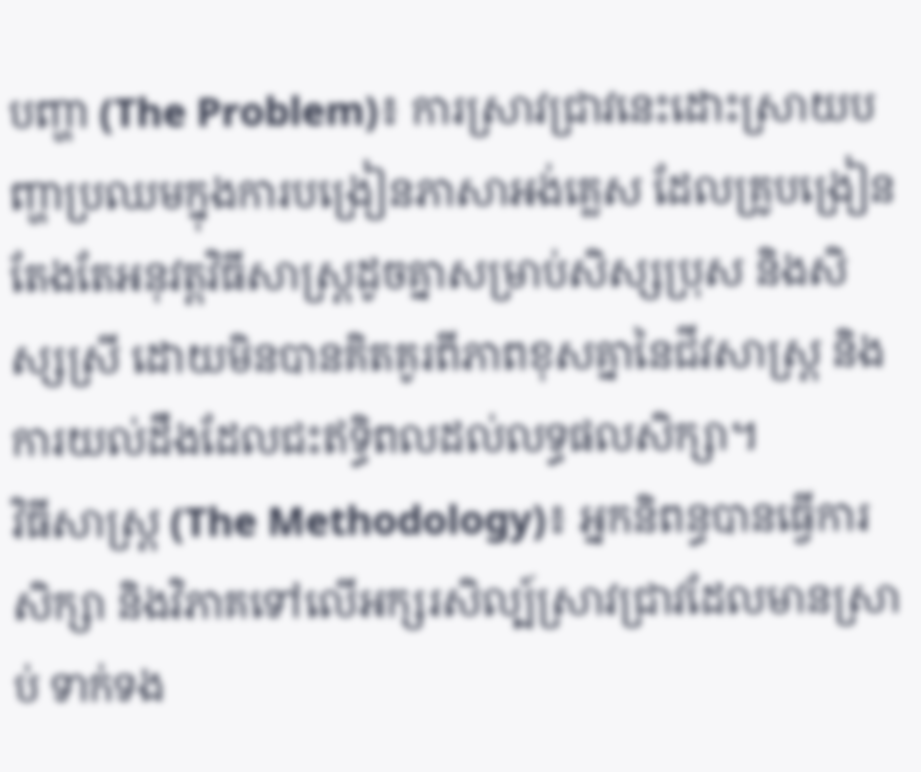បញ្ហា (The Problem)៖ ការស្រាវជ្រាវនេះដោះស្រាយបញ្ហាប្រឈមក្នុងការបង្រៀនភាសាអង់គ្លេស ដែលគ្រូបង្រៀនតែងតែអនុវត្តវិធីសាស្រ្តដូចគ្នាសម្រាប់សិស្សប្រុស និងសិស្សស្រី ដោយមិនបានគិតគូរពីភាពខុសគ្នានៃជីវសាស្ត្រ និងការយល់ដឹងដែលជះឥទ្ធិពលដល់លទ្ធផលសិក្សា។
វិធីសាស្ត្រ (The Methodology)៖ អ្នកនិពន្ធបានធ្វើការសិក្សា និងវិភាគទៅលើអក្សរសិល្ប៍ស្រាវជ្រាវដែលមានស្រាប់ ទាក់ទង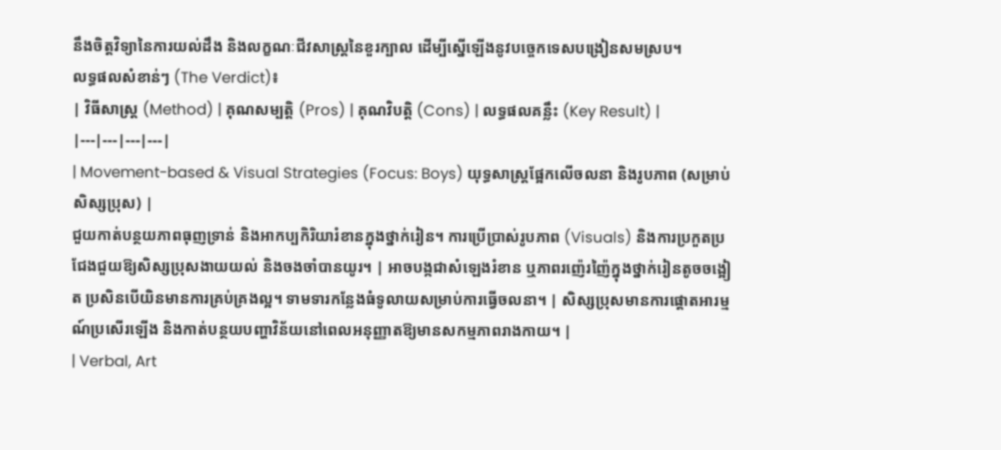នឹងចិត្តវិទ្យានៃការយល់ដឹង និងលក្ខណៈជីវសាស្ត្រនៃខួរក្បាល ដើម្បីស្នើឡើងនូវបច្ចេកទេសបង្រៀនសមស្រប។
លទ្ធផលសំខាន់ៗ (The Verdict)៖
| វិធីសាស្ត្រ (Method) | គុណសម្បត្តិ (Pros) | គុណវិបត្តិ (Cons) | លទ្ធផលគន្លឹះ (Key Result) |
|---|---|---|---|
| Movement-based & Visual Strategies (Focus: Boys) យុទ្ធសាស្ត្រផ្អែកលើចលនា និងរូបភាព (សម្រាប់សិស្សប្រុស) |
ជួយកាត់បន្ថយភាពធុញទ្រាន់ និងអាកប្បកិរិយារំខានក្នុងថ្នាក់រៀន។ ការប្រើប្រាស់រូបភាព (Visuals) និងការប្រកួតប្រជែងជួយឱ្យសិស្សប្រុសងាយយល់ និងចងចាំបានយូរ។ | អាចបង្កជាសំឡេងរំខាន ឬភាពរញ៉េរញ៉ៃក្នុងថ្នាក់រៀនតូចចង្អៀត ប្រសិនបើយិនមានការគ្រប់គ្រងល្អ។ ទាមទារកន្លែងធំទូលាយសម្រាប់ការធ្វើចលនា។ | សិស្សប្រុសមានការផ្តោតអារម្មណ៍ប្រសើរឡើង និងកាត់បន្ថយបញ្ហាវិន័យនៅពេលអនុញ្ញាតឱ្យមានសកម្មភាពរាងកាយ។ |
| Verbal, Art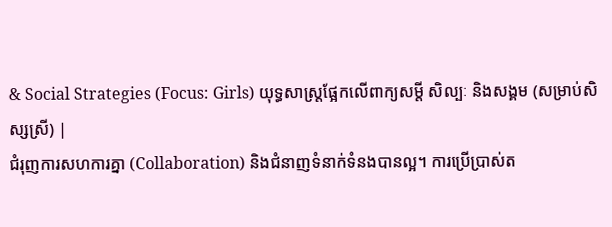& Social Strategies (Focus: Girls) យុទ្ធសាស្ត្រផ្អែកលើពាក្យសម្តី សិល្បៈ និងសង្គម (សម្រាប់សិស្សស្រី) |
ជំរុញការសហការគ្នា (Collaboration) និងជំនាញទំនាក់ទំនងបានល្អ។ ការប្រើប្រាស់ត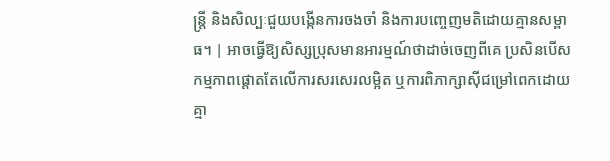ន្ត្រី និងសិល្បៈជួយបង្កើនការចងចាំ និងការបញ្ចេញមតិដោយគ្មានសម្ពាធ។ | អាចធ្វើឱ្យសិស្សប្រុសមានអារម្មណ៍ថាដាច់ចេញពីគេ ប្រសិនបើសកម្មភាពផ្តោតតែលើការសរសេរលម្អិត ឬការពិភាក្សាស៊ីជម្រៅពេកដោយគ្មា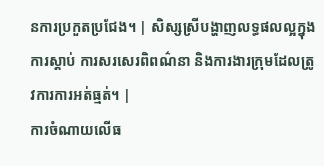នការប្រកួតប្រជែង។ | សិស្សស្រីបង្ហាញលទ្ធផលល្អក្នុងការស្តាប់ ការសរសេរពិពណ៌នា និងការងារក្រុមដែលត្រូវការការអត់ធ្មត់។ |
ការចំណាយលើធ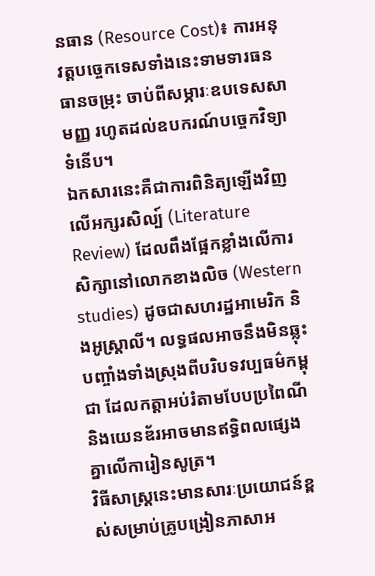នធាន (Resource Cost)៖ ការអនុវត្តបច្ចេកទេសទាំងនេះទាមទារធនធានចម្រុះ ចាប់ពីសម្ភារៈឧបទេសសាមញ្ញ រហូតដល់ឧបករណ៍បច្ចេកវិទ្យាទំនើប។
ឯកសារនេះគឺជាការពិនិត្យឡើងវិញលើអក្សរសិល្ប៍ (Literature Review) ដែលពឹងផ្អែកខ្លាំងលើការសិក្សានៅលោកខាងលិច (Western studies) ដូចជាសហរដ្ឋអាមេរិក និងអូស្ត្រាលី។ លទ្ធផលអាចនឹងមិនឆ្លុះបញ្ចាំងទាំងស្រុងពីបរិបទវប្បធម៌កម្ពុជា ដែលកត្តាអប់រំតាមបែបប្រពៃណី និងយេនឌ័រអាចមានឥទ្ធិពលផ្សេងគ្នាលើការៀនសូត្រ។
វិធីសាស្រ្តនេះមានសារៈប្រយោជន៍ខ្ពស់សម្រាប់គ្រូបង្រៀនភាសាអ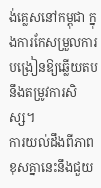ង់គ្លេសនៅកម្ពុជា ក្នុងការកែសម្រួលការបង្រៀនឱ្យឆ្លើយតបនឹងតម្រូវការសិស្ស។
ការយល់ដឹងពីភាពខុសគ្នានេះនឹងជួយ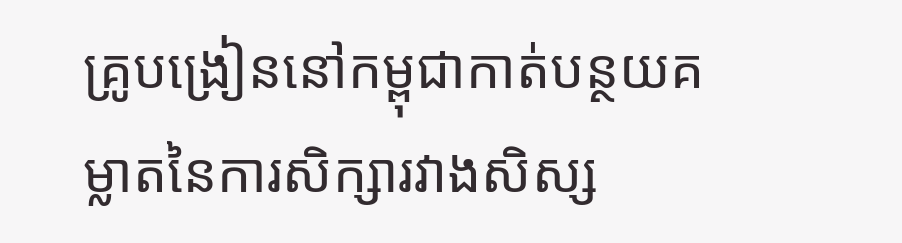គ្រូបង្រៀននៅកម្ពុជាកាត់បន្ថយគម្លាតនៃការសិក្សារវាងសិស្ស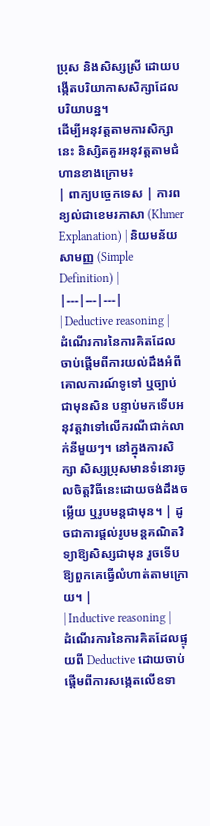ប្រុស និងសិស្សស្រី ដោយបង្កើតបរិយាកាសសិក្សាដែលបរិយាបន្ន។
ដើម្បីអនុវត្តតាមការសិក្សានេះ និស្សិតគួរអនុវត្តតាមជំហានខាងក្រោម៖
| ពាក្យបច្ចេកទេស | ការពន្យល់ជាខេមរភាសា (Khmer Explanation) | និយមន័យសាមញ្ញ (Simple Definition) |
|---|---|---|
| Deductive reasoning | ដំណើរការនៃការគិតដែលចាប់ផ្តើមពីការយល់ដឹងអំពីគោលការណ៍ទូទៅ ឬច្បាប់ជាមុនសិន បន្ទាប់មកទើបអនុវត្តវាទៅលើករណីជាក់លាក់នីមួយៗ។ នៅក្នុងការសិក្សា សិស្សប្រុសមានទំនោរចូលចិត្តវិធីនេះដោយចង់ដឹងចម្លើយ ឬរូបមន្តជាមុន។ | ដូចជាការផ្តល់រូបមន្តគណិតវិទ្យាឱ្យសិស្សជាមុន រួចទើបឱ្យពួកគេធ្វើលំហាត់តាមក្រោយ។ |
| Inductive reasoning | ដំណើរការនៃការគិតដែលផ្ទុយពី Deductive ដោយចាប់ផ្តើមពីការសង្កេតលើឧទា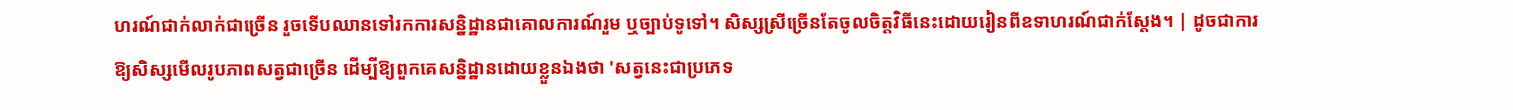ហរណ៍ជាក់លាក់ជាច្រើន រួចទើបឈានទៅរកការសន្និដ្ឋានជាគោលការណ៍រួម ឬច្បាប់ទូទៅ។ សិស្សស្រីច្រើនតែចូលចិត្តវិធីនេះដោយរៀនពីឧទាហរណ៍ជាក់ស្តែង។ | ដូចជាការឱ្យសិស្សមើលរូបភាពសត្វជាច្រើន ដើម្បីឱ្យពួកគេសន្និដ្ឋានដោយខ្លួនឯងថា 'សត្វនេះជាប្រភេទ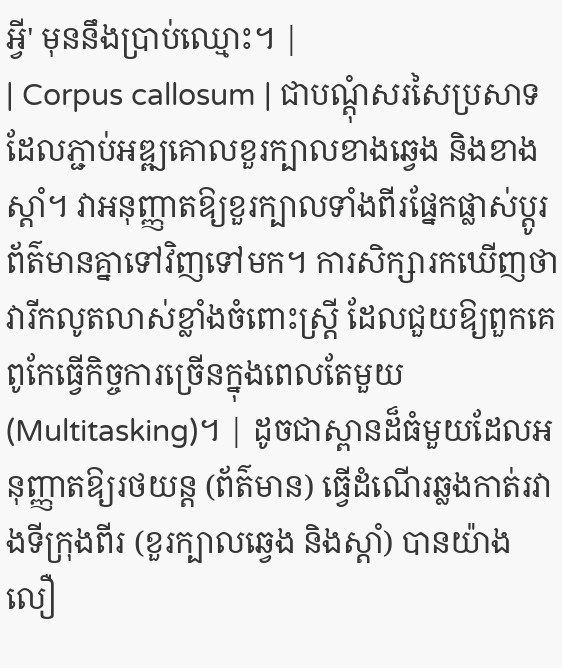អ្វី' មុននឹងប្រាប់ឈ្មោះ។ |
| Corpus callosum | ជាបណ្តុំសរសៃប្រសាទដែលភ្ជាប់អឌ្ឍគោលខួរក្បាលខាងឆ្វេង និងខាងស្តាំ។ វាអនុញ្ញាតឱ្យខួរក្បាលទាំងពីរផ្នែកផ្លាស់ប្តូរព័ត៌មានគ្នាទៅវិញទៅមក។ ការសិក្សារកឃើញថាវារីកលូតលាស់ខ្លាំងចំពោះស្ត្រី ដែលជួយឱ្យពួកគេពូកែធ្វើកិច្ចការច្រើនក្នុងពេលតែមួយ (Multitasking)។ | ដូចជាស្ពានដ៏ធំមួយដែលអនុញ្ញាតឱ្យរថយន្ត (ព័ត៌មាន) ធ្វើដំណើរឆ្លងកាត់រវាងទីក្រុងពីរ (ខួរក្បាលឆ្វេង និងស្តាំ) បានយ៉ាងលឿ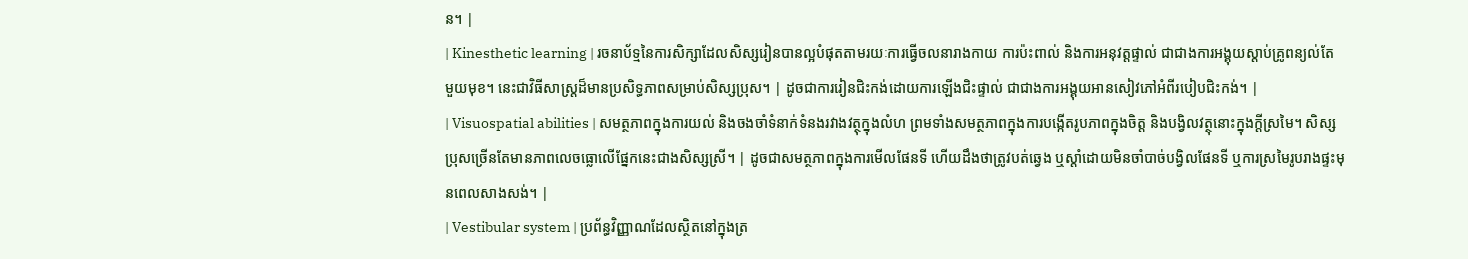ន។ |
| Kinesthetic learning | រចនាប័ទ្មនៃការសិក្សាដែលសិស្សរៀនបានល្អបំផុតតាមរយៈការធ្វើចលនារាងកាយ ការប៉ះពាល់ និងការអនុវត្តផ្ទាល់ ជាជាងការអង្គុយស្តាប់គ្រូពន្យល់តែមួយមុខ។ នេះជាវិធីសាស្ត្រដ៏មានប្រសិទ្ធភាពសម្រាប់សិស្សប្រុស។ | ដូចជាការរៀនជិះកង់ដោយការឡើងជិះផ្ទាល់ ជាជាងការអង្គុយអានសៀវភៅអំពីរបៀបជិះកង់។ |
| Visuospatial abilities | សមត្ថភាពក្នុងការយល់ និងចងចាំទំនាក់ទំនងរវាងវត្ថុក្នុងលំហ ព្រមទាំងសមត្ថភាពក្នុងការបង្កើតរូបភាពក្នុងចិត្ត និងបង្វិលវត្ថុនោះក្នុងក្តីស្រមៃ។ សិស្សប្រុសច្រើនតែមានភាពលេចធ្លោលើផ្នែកនេះជាងសិស្សស្រី។ | ដូចជាសមត្ថភាពក្នុងការមើលផែនទី ហើយដឹងថាត្រូវបត់ឆ្វេង ឬស្តាំដោយមិនចាំបាច់បង្វិលផែនទី ឬការស្រមៃរូបរាងផ្ទះមុនពេលសាងសង់។ |
| Vestibular system | ប្រព័ន្ធវិញ្ញាណដែលស្ថិតនៅក្នុងត្រ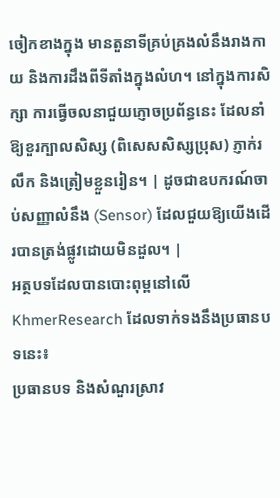ចៀកខាងក្នុង មានតួនាទីគ្រប់គ្រងលំនឹងរាងកាយ និងការដឹងពីទីតាំងក្នុងលំហ។ នៅក្នុងការសិក្សា ការធ្វើចលនាជួយភ្ញោចប្រព័ន្ធនេះ ដែលនាំឱ្យខួរក្បាលសិស្ស (ពិសេសសិស្សប្រុស) ភ្ញាក់រលឹក និងត្រៀមខ្លួនរៀន។ | ដូចជាឧបករណ៍ចាប់សញ្ញាលំនឹង (Sensor) ដែលជួយឱ្យយើងដើរបានត្រង់ផ្លូវដោយមិនដួល។ |
អត្ថបទដែលបានបោះពុម្ពនៅលើ KhmerResearch ដែលទាក់ទងនឹងប្រធានបទនេះ៖
ប្រធានបទ និងសំណួរស្រាវ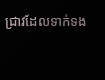ជ្រាវដែលទាក់ទង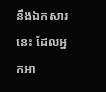នឹងឯកសារនេះ ដែលអ្នកអា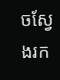ចស្វែងរក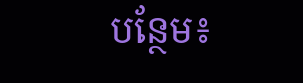បន្ថែម៖